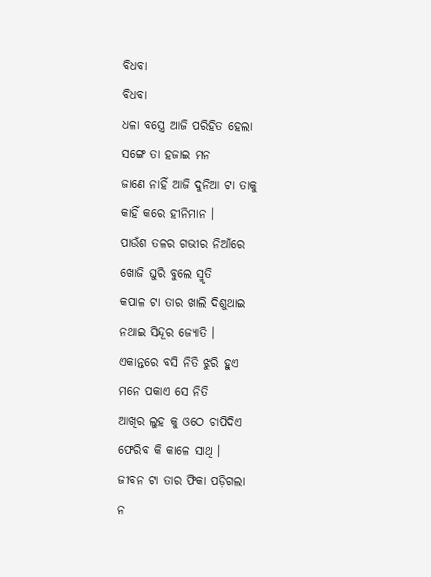ବିଧବା
ବିଧବା
ଧଳା ବସ୍ତ୍ରେ ଆଜି ପରିହିତ ହେଲା
ସଙ୍ଗେ ତା ହଜାଇ ମନ
ଜାଣେ ନାହିଁ ଆଜି ଦୁନିଆ ଟା ତାକୁ
କାହିଁ କରେ ହୀନିମାନ ।
ପାଉଁଶ ତଳର ଗଭୀର ନିଆଁରେ
ଖୋଜି ଘୁରି ବୁଲେ ସ୍ମୃତି
କପାଳ ଟା ତାର ଖାଲି ଦିଶୁଥାଇ
ନଥାଇ ସିନ୍ଦୂର ଜ୍ୟୋତି ।
ଏକାନ୍ତରେ ବସି ନିତି ଝୁରି ହୁଏ
ମନେ ପକାଏ ସେ ନିତି
ଆଖିର ଲୁହ କୁ ଓଠେ ଚାପିଦିଏ
ଫେରିବ କି କାଳେ ସାଥି ।
ଜୀବନ ଟା ତାର ଫିକା ପଡ଼ିଗଲା
ନ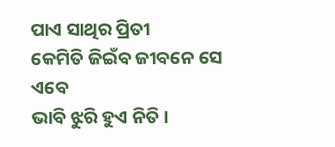ପାଏ ସାଥିର ପ୍ରିତୀ
କେମିତି ଜିଇଁବ ଜୀବନେ ସେ ଏବେ
ଭାବି ଝୁରି ହୁଏ ନିତି ।